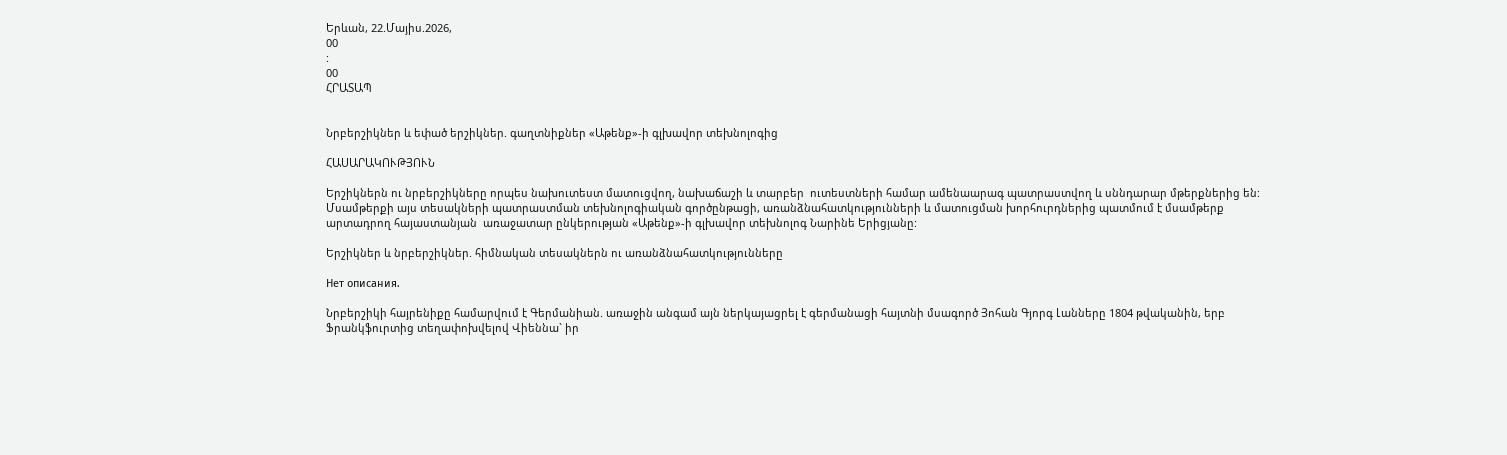Երևան, 22.Մայիս.2026,
00
:
00
ՀՐԱՏԱՊ


Նրբերշիկներ և եփած երշիկներ. գաղտնիքներ «Աթենք»-ի գլխավոր տեխնոլոգից

ՀԱՍԱՐԱԿՈՒԹՅՈՒՆ

Երշիկներն ու նրբերշիկները որպես նախուտեստ մատուցվող, նախաճաշի և տարբեր  ուտեստների համար ամենաարագ պատրաստվող և սննդարար մթերքներից են: Մսամթերքի այս տեսակների պատրաստման տեխնոլոգիական գործընթացի, առանձնահատկությունների և մատուցման խորհուրդներից պատմում է մսամթերք արտադրող հայաստանյան  առաջատար ընկերության «Աթենք»-ի գլխավոր տեխնոլոգ Նարինե Երիցյանը:

Երշիկներ և նրբերշիկներ. հիմնական տեսակներն ու առանձնահատկությունները

Нет описания.

Նրբերշիկի հայրենիքը համարվում է Գերմանիան. առաջին անգամ այն ներկայացրել է գերմանացի հայտնի մսագործ Յոհան Գյորգ Լանները 1804 թվականին, երբ Ֆրանկֆուրտից տեղափոխվելով Վիեննա` իր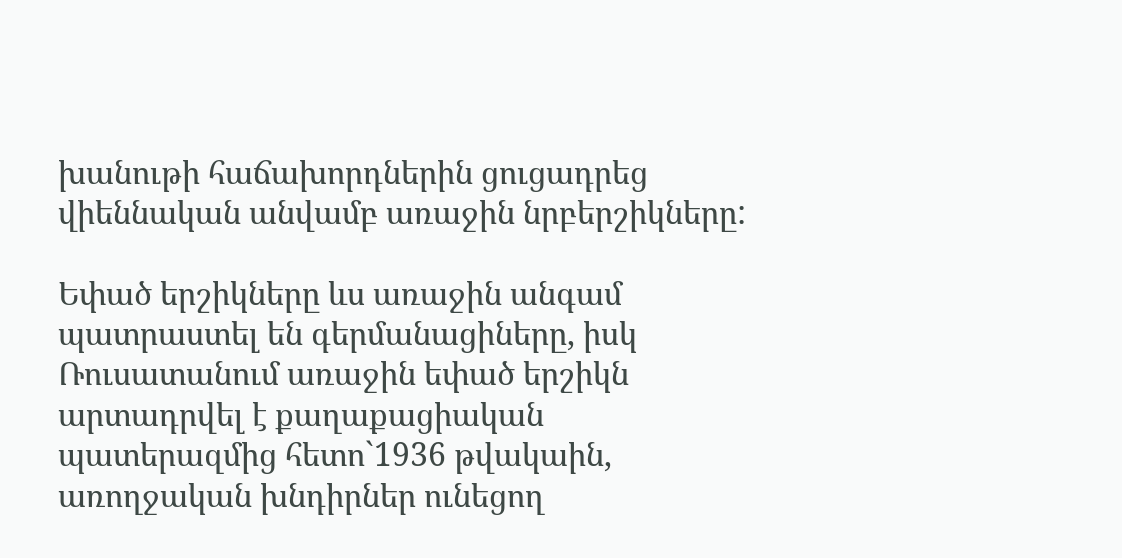խանութի հաճախորդներին ցուցադրեց վիեննական անվամբ առաջին նրբերշիկները:

Եփած երշիկները ևս առաջին անգամ պատրաստել են գերմանացիները, իսկ Ռուսատանում առաջին եփած երշիկն արտադրվել է քաղաքացիական պատերազմից հետո`1936 թվակաին, առողջական խնդիրներ ունեցող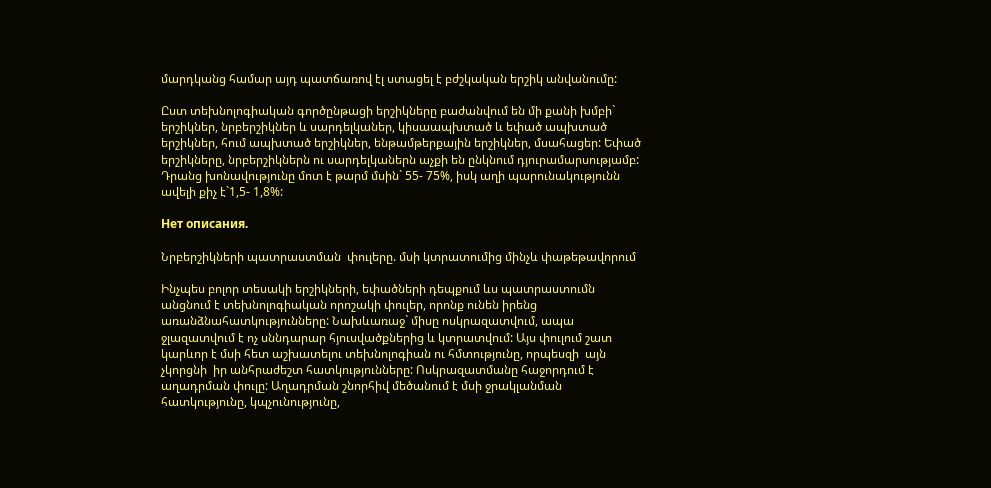մարդկանց համար այդ պատճառով էլ ստացել է բժշկական երշիկ անվանումը:

Ըստ տեխնոլոգիական գործընթացի երշիկները բաժանվում են մի քանի խմբի` երշիկներ, նրբերշիկներ և սարդելկաներ, կիսաապխտած և եփած ապխտած երշիկներ, հում ապխտած երշիկներ, ենթամթերքային երշիկներ, մսահացեր: Եփած երշիկները, նրբերշիկներն ու սարդելկաներն աչքի են ընկնում դյուրամարսությամբ: Դրանց խոնավությունը մոտ է թարմ մսին` 55- 75%, իսկ աղի պարունակությունն ավելի քիչ է`1,5- 1,8%:

Нет описания.

Նրբերշիկների պատրաստման  փուլերը. մսի կտրատումից մինչև փաթեթավորում

Ինչպես բոլոր տեսակի երշիկների, եփածների դեպքում ևս պատրաստումն անցնում է տեխնոլոգիական որոշակի փուլեր, որոնք ունեն իրենց առանձնահատկությունները: Նախևառաջ` միսը ոսկրազատվում, ապա ջլազատվում է ոչ սննդարար հյուսվածքներից և կտրատվում: Այս փուլում շատ կարևոր է մսի հետ աշխատելու տեխնոլոգիան ու հմտությունը, որպեսզի  այն չկորցնի  իր անհրաժեշտ հատկությունները: Ոսկրազատմանը հաջորդում է աղադրման փուլը: Աղադրման շնորհիվ մեծանում է մսի ջրակլանման հատկությունը, կպչունությունը,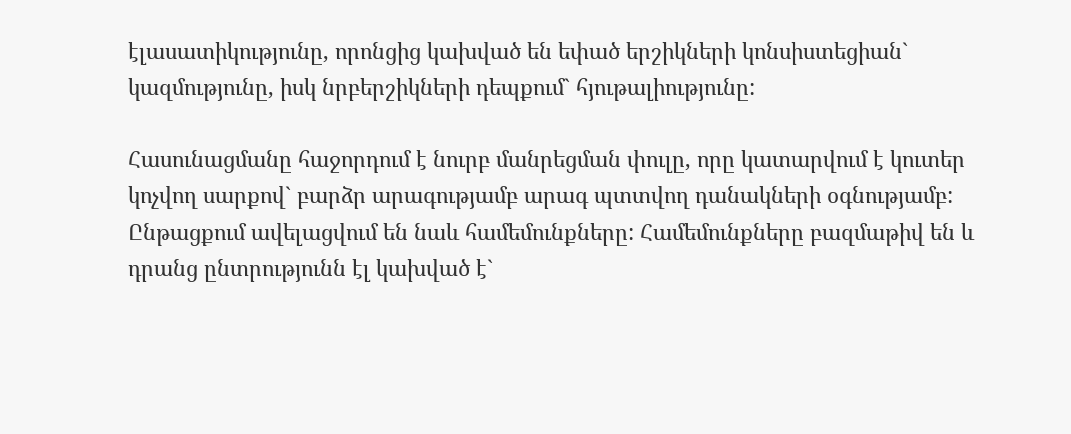էլասատիկությունը, որոնցից կախված են եփած երշիկների կոնսիստեցիան` կազմությունը, իսկ նրբերշիկների դեպքում` հյութալիությունը:

Հասունացմանը հաջորդում է նուրբ մանրեցման փուլը, որը կատարվում է կուտեր կոչվող սարքով` բարձր արագությամբ արագ պտտվող դանակների օգնությամբ: Ընթացքում ավելացվում են նաև համեմունքները: Համեմունքները բազմաթիվ են և դրանց ընտրությունն էլ կախված է`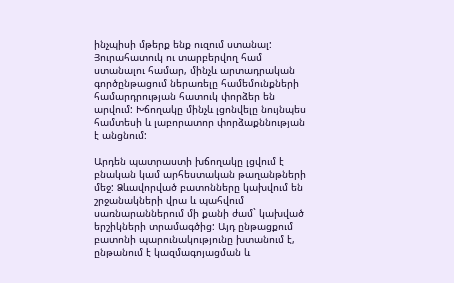ինչպիսի մթերք ենք ուզում ստանալ: Յուրահատուկ ու տարբերվող համ ստանալու համար, մինչև արտադրական գործընթացում ներառելը համեմունքների համարդրության հատուկ փորձեր են արվում: Խճողակը մինչև լցոնվելը նույնպես համտեսի և լաբորատոր փորձաքննության է անցնում:

Արդեն պատրաստի խճողակը լցվում է բնական կամ արհեստական թաղանթների մեջ: Ձևավորված բատոնները կախվում են շրջանակների վրա և պահվում սառնարաններում մի քանի ժամ` կախված երշիկների տրամագծից: Այդ ընթացքում բատոնի պարունակությունը խտանում է, ընթանում է կազմագոյացման և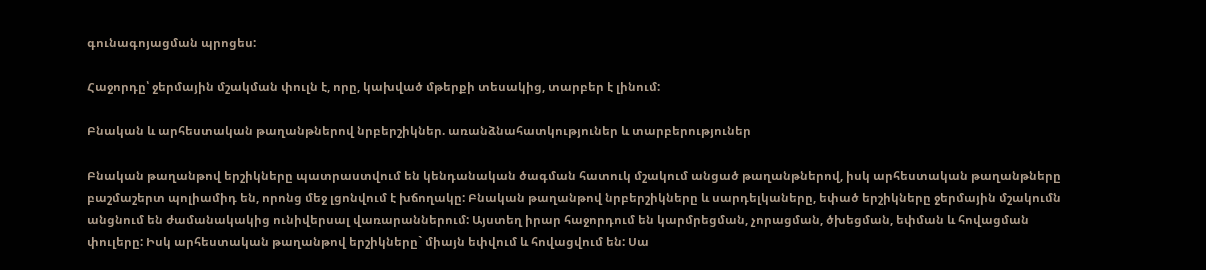գունագոյացման պրոցես:

Հաջորդը՝ ջերմային մշակման փուլն է, որը, կախված մթերքի տեսակից, տարբեր է լինում:

Բնական և արհեստական թաղանթներով նրբերշիկներ. առանձնահատկություներ և տարբերություներ

Բնական թաղանթով երշիկները պատրաստվում են կենդանական ծագման հատուկ մշակում անցած թաղանթներով, իսկ արհեստական թաղանթները բաշմաշերտ պոլիամիդ են, որոնց մեջ լցոնվում է խճողակը: Բնական թաղանթով նրբերշիկները և սարդելկաները, եփած երշիկները ջերմային մշակումն անցնում են ժամանակակից ունիվերսալ վառարաններում: Այստեղ իրար հաջորդում են կարմրեցման, չորացման, ծխեցման, եփման և հովացման փուլերը: Իսկ արհեստական թաղանթով երշիկները` միայն եփվում և հովացվում են: Սա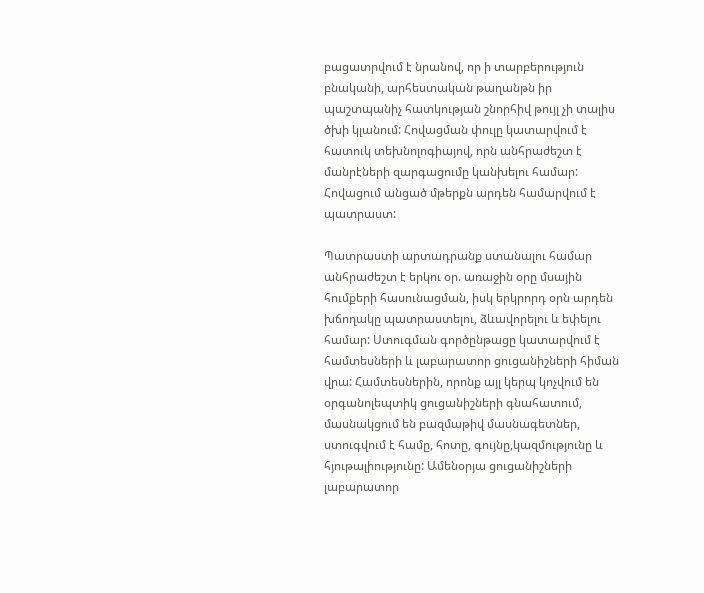բացատրվում է նրանով, որ ի տարբերություն բնականի, արհեստական թաղանթն իր պաշտպանիչ հատկության շնորհիվ թույլ չի տալիս ծխի կլանում: Հովացման փուլը կատարվում է հատուկ տեխնոլոգիայով, որն անհրաժեշտ է մանրէների զարգացումը կանխելու համար: Հովացում անցած մթերքն արդեն համարվում է  պատրաստ:

Պատրաստի արտադրանք ստանալու համար անհրաժեշտ է երկու օր. առաջին օրը մսային հումքերի հասունացման, իսկ երկրորդ օրն արդեն խճողակը պատրաստելու, ձևավորելու և եփելու համար: Ստուգման գործընթացը կատարվում է համտեսների և լաբարատոր ցուցանիշների հիման վրա: Համտեսներին, որոնք այլ կերպ կոչվում են օրգանոլեպտիկ ցուցանիշների գնահատում, մասնակցում են բազմաթիվ մասնագետներ, ստուգվում է համը, հոտը, գույնը,կազմությունը և հյութալիությունը: Ամենօրյա ցուցանիշների լաբարատոր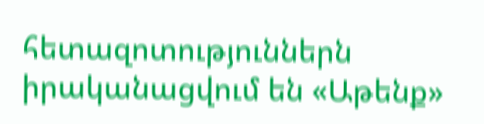հետազոտություններն իրականացվում են «Աթենք»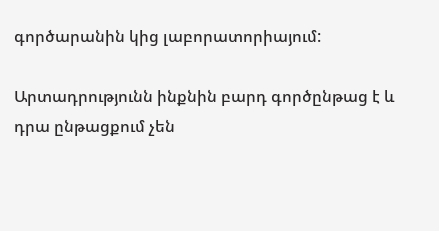գործարանին կից լաբորատորիայում:

Արտադրությունն ինքնին բարդ գործընթաց է և դրա ընթացքում չեն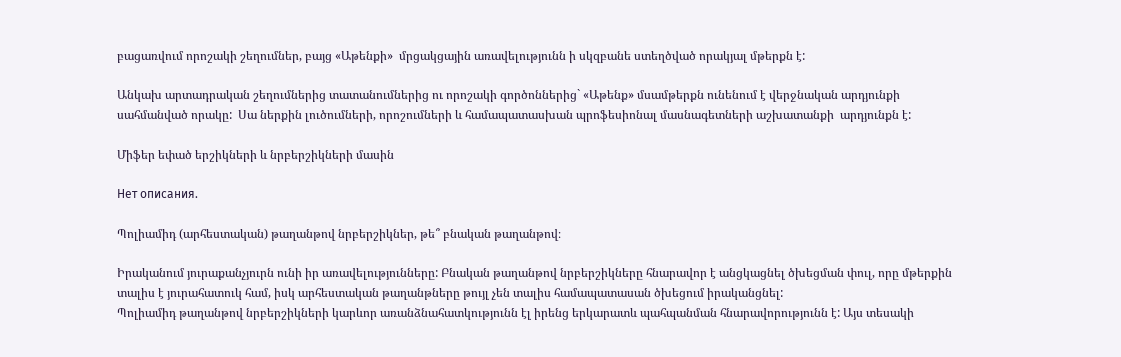բացառվում որոշակի շեղումներ, բայց «Աթենքի»  մրցակցային առավելությունն ի սկզբանե ստեղծված որակյալ մթերքն է:

Անկախ արտադրական շեղումներից տատանումներից ու որոշակի գործոններից` «Աթենք» մսամթերքն ունենում է վերջնական արդյունքի սահմանված որակը:  Սա ներքին լուծումների, որոշումների և համապատասխան պրոֆեսիոնալ մասնագետների աշխատանքի  արդյունքն է:

Միֆեր եփած երշիկների և նրբերշիկների մասին

Нет описания.

Պոլիամիդ (արհեստական) թաղանթով նրբերշիկներ, թե՞ բնական թաղանթով։

Իրականում յուրաքանչյուրն ունի իր առավելությունները: Բնական թաղանթով նրբերշիկները հնարավոր է անցկացնել ծխեցման փուլ, որը մթերքին տալիս է յուրահատուկ համ, իսկ արհեստական թաղանթները թույլ չեն տալիս համապատասան ծխեցում իրականցնել:
Պոլիամիդ թաղանթով նրբերշիկների կարևոր առանձնահատկությունն էլ իրենց երկարատև պահպանման հնարավորությունն է: Այս տեսակի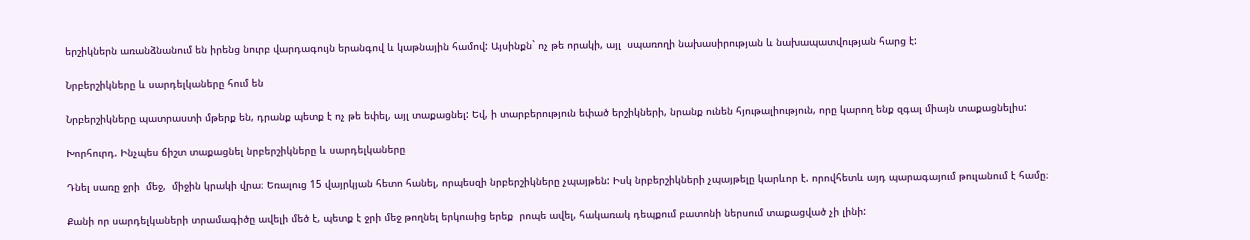երշիկներն առանձնանում են իրենց նուրբ վարդագույն երանգով և կաթնային համով: Այսինքն` ոչ թե որակի, այլ  սպառողի նախասիրության և նախապատվության հարց է:

Նրբերշիկները և սարդելկաները հում են

Նրբերշիկները պատրաստի մթերք են, դրանք պետք է ոչ թե եփել, այլ տաքացնել: Եվ, ի տարբերություն եփած երշիկների, նրանք ունեն հյութալիություն, որը կարող ենք զգալ միայն տաքացնելիս:

Խորհուրդ. Ինչպես ճիշտ տաքացնել նրբերշիկները և սարդելկաները

Դնել սառը ջրի  մեջ,  միջին կրակի վրա։ Եռալուց 15 վայրկյան հետո հանել, որպեսզի նրբերշիկները չպայթեն: Իսկ նրբերշիկների չպայթելը կարևոր է. որովհետև այդ պարագայում թուլանում է համը։

Քանի որ սարդելկաների տրամագիծը ավելի մեծ է, պետք է ջրի մեջ թողնել երկուսից երեք  րոպե ավել, հակառակ դեպքում բատոնի ներսում տաքացված չի լինի: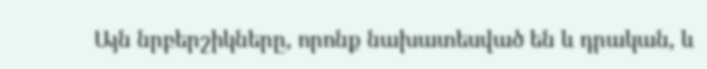Այն նրբերշիկները, որոնք նախատեսված են և դրական, և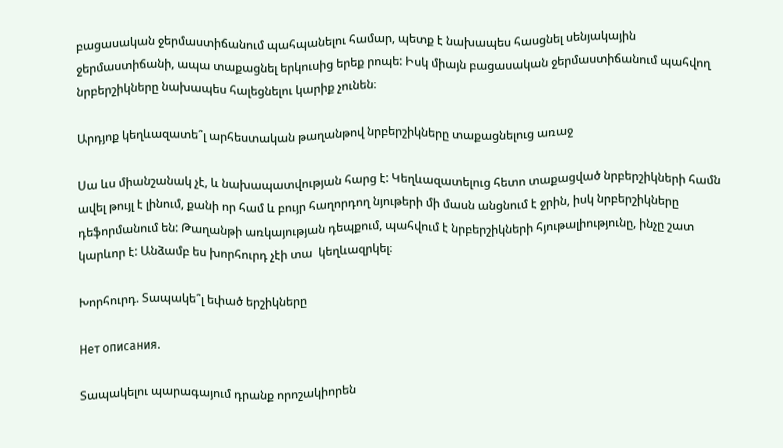բացասական ջերմաստիճանում պահպանելու համար, պետք է նախապես հասցնել սենյակային ջերմաստիճանի, ապա տաքացնել երկուսից երեք րոպե: Իսկ միայն բացասական ջերմաստիճանում պահվող նրբերշիկները նախապես հալեցնելու կարիք չունեն։

Արդյոք կեղևազատե՞լ արհեստական թաղանթով նրբերշիկները տաքացնելուց առաջ

Սա ևս միանշանակ չէ, և նախապատվության հարց է: Կեղևազատելուց հետո տաքացված նրբերշիկների համն ավել թույլ է լինում, քանի որ համ և բույր հաղորդող նյութերի մի մասն անցնում է ջրին, իսկ նրբերշիկները դեֆորմանում են: Թաղանթի առկայության դեպքում, պահվում է նրբերշիկների հյութալիությունը, ինչը շատ կարևոր է: Անձամբ ես խորհուրդ չէի տա  կեղևազրկել։

Խորհուրդ. Տապակե՞լ եփած երշիկները

Нет описания.

Տապակելու պարագայում դրանք որոշակիորեն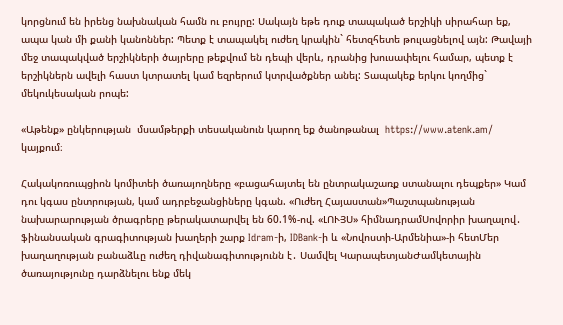կորցնում են իրենց նախնական համն ու բույրը: Սակայն եթե դուք տապակած երշիկի սիրահար եք, ապա կան մի քանի կանոններ: Պետք է տապակել ուժեղ կրակին` հետզհետե թուլացնելով այն: Թավայի մեջ տապակված երշիկների ծայրերը թեքվում են դեպի վերև, դրանից խուսափելու համար, պետք է երշիկներն ավելի հաստ կտրատել կամ եզրերում կտրվածքներ անել: Տապակեք երկու կողմից` մեկուկեսական րոպե:

«Աթենք» ընկերության  մսամթերքի տեսականուն կարող եք ծանոթանալ  https://www.atenk.am/ կայքում։

Հակակոռուպցիոն կոմիտեի ծառայողները «բացահայտել են ընտրակաշառք ստանալու դեպքեր» Կամ դու կգաս ընտրության, կամ ադրբեջանցիները կգան. «Ուժեղ Հայաստան»Պաշտպանության նախարարության ծրագրերը թերակատարվել են 60.1%-ով. «ԼՈՒՅՍ» հիմնադրամՍովորիր խաղալով․ ֆինանսական գրագիտության խաղերի շարք Idram-ի, IDBank-ի և «Նովոստի-Արմենիա»-ի հետՄեր խաղաղության բանաձևը ուժեղ դիվանագիտությունն է․ Սամվել ԿարապետյանԺամկետային ծառայությունը դարձնելու ենք մեկ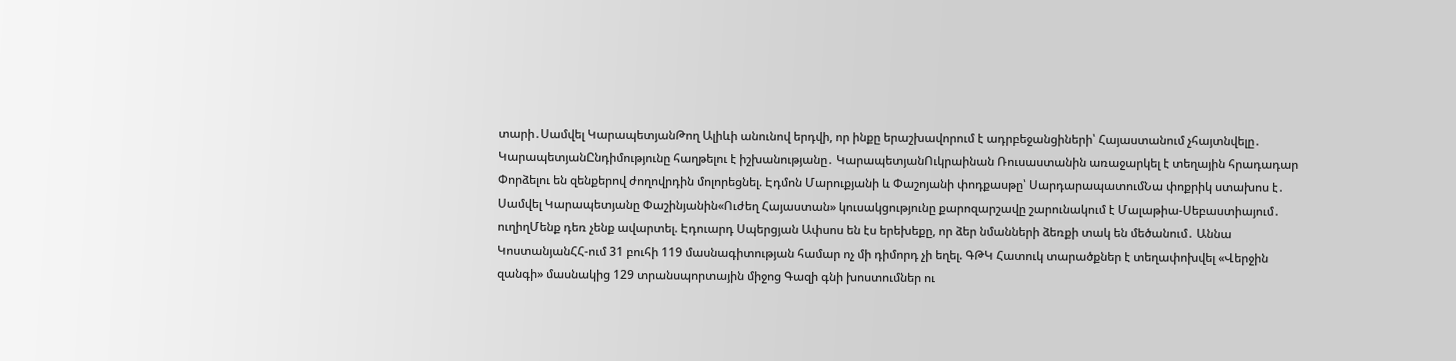տարի․Սամվել ԿարապետյանԹող Ալիևի անունով երդվի, որ ինքը երաշխավորում է ադրբեջանցիների՝ Հայաստանում չհայտնվելը․ ԿարապետյանԸնդիմությունը հաղթելու է իշխանությանը․ ԿարապետյանՈւկրաինան Ռուսաստանին առաջարկել է տեղային հրադադար Փորձելու են զենքերով ժողովրդին մոլորեցնել. Էդմոն Մարուքյանի և Փաշոյանի փոդքասթը՝ ՍարդարապատումՆա փոքրիկ ստախոս է․ Սամվել Կարապետյանը Փաշինյանին«Ուժեղ Հայաստան» կուսակցությունը քարոզարշավը շարունակում է Մալաթիա-Սեբաստիայում․ ուղիղՄենք դեռ չենք ավարտել. Էդուարդ Սպերցյան Ափսոս են էս երեխեքը, որ ձեր նմանների ձեռքի տակ են մեծանում․ Աննա ԿոստանյանՀՀ-ում 31 բուհի 119 մասնագիտության համար ոչ մի դիմորդ չի եղել. ԳԹԿ Հատուկ տարածքներ է տեղափոխվել «Վերջին զանգի» մասնակից 129 տրանսպորտային միջոց Գազի գնի խոստումներ ու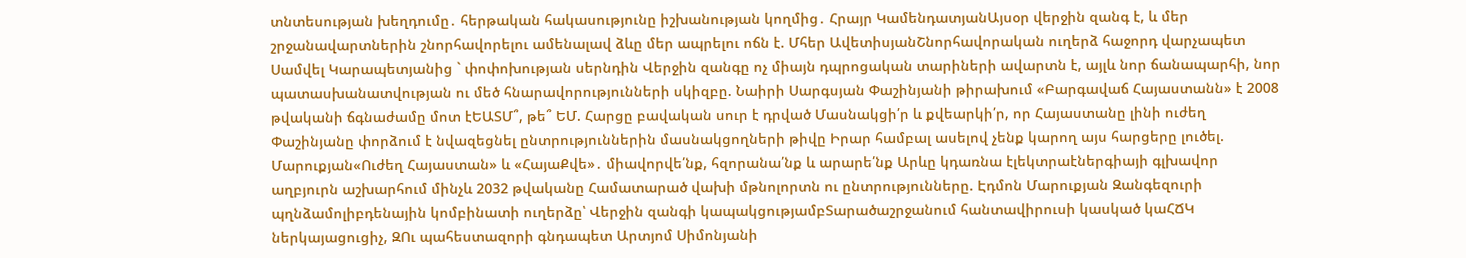տնտեսության խեղդումը․ հերթական հակասությունը իշխանության կողմից․ Հրայր ԿամենդատյանԱյսօր վերջին զանգ է, և մեր շրջանավարտներին շնորհավորելու ամենալավ ձևը մեր ապրելու ոճն է. Մհեր ԱվետիսյանՇնորհավորական ուղերձ հաջորդ վարչապետ Սամվել Կարապետյանից ` փոփոխության սերնդին Վերջին զանգը ոչ միայն դպրոցական տարիների ավարտն է, այլև նոր ճանապարհի, նոր պատասխանատվության ու մեծ հնարավորությունների սկիզբը. Նաիրի Սարգսյան Փաշինյանի թիրախում «Բարգավաճ Հայաստանն» է 2008 թվականի ճգնաժամը մոտ էԵԱՏՄ՞, թե՞ ԵՄ. Հարցը բավական սուր է դրված Մասնակցի՛ր և քվեարկի՛ր, որ Հայաստանը լինի ուժեղ Փաշինյանը փորձում է նվազեցնել ընտրություններին մասնակցողների թիվը Իրար համբալ ասելով չենք կարող այս հարցերը լուծել. Մարուքյան«Ուժեղ Հայաստան» և «ՀայաՔվե»․ միավորվե՛նք, հզորանա՛նք և արարե՛նք Արևը կդառնա էլեկտրաէներգիայի գլխավոր աղբյուրն աշխարհում մինչև 2032 թվականը Համատարած վախի մթնոլորտն ու ընտրությունները. Էդմոն Մարուքյան Զանգեզուրի պղնձամոլիբդենային կոմբինատի ուղերձը՝ Վերջին զանգի կապակցությամբՏարածաշրջանում հանտավիրուսի կասկած կաՀՃԿ ներկայացուցիչ, ԶՈւ պահեստազորի գնդապետ Արտյոմ Սիմոնյանի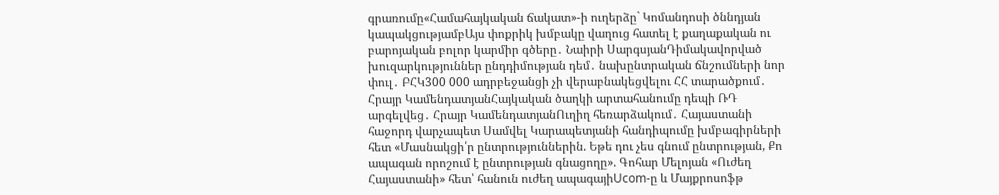գրառումը«Համահայկական ճակատ»-ի ուղերձը` Կոմանդոսի ծննդյան կապակցությամբԱյս փոքրիկ խմբակը վաղուց հատել է քաղաքական ու բարոյական բոլոր կարմիր գծերը․ Նաիրի ՍարգսյանԴիմակավորված խուզարկություններ ընդդիմության դեմ․ նախընտրական ճնշումների նոր փուլ․ ԲՀԿ300 000 ադրբեջանցի չի վերաբնակեցվելու ՀՀ տարածքում․ Հրայր ԿամենդատյանՀայկական ծաղկի արտահանումը դեպի ՌԴ արգելվեց․ Հրայր ԿամենդատյանՈւղիղ հեռարձակում․ Հայաստանի հաջորդ վարչապետ Սամվել Կարապետյանի հանդիպումը խմբագիրների հետ «Մասնակցի՛ր ընտրություններին. Եթե դու չես գնում ընտրության, Քո ապագան որոշում է ընտրության գնացողը». Գոհար Մելոյան «Ուժեղ Հայաստանի» հետ՝ հանուն ուժեղ ապագայիUcom-ը և Մայքրոսոֆթ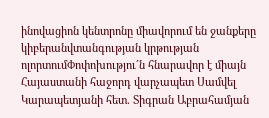ինովացիոն կենտրոնը միավորում են ջանքերը կիբերանվտանգության կրթության ոլորտումՓոփոխությու´ն հնարավոր է միայն Հայաստանի հաջորդ վարչապետ Սամվել Կարապետյանի հետ. Տիգրան Աբրահամյան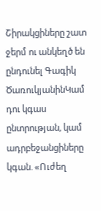Շիրակցիները շատ ջերմ ու անկեղծ են ընդունել Գագիկ ԾառուկյանինԿամ դու կգաս ընտրության, կամ ադրբեջանցիները կգան. «Ուժեղ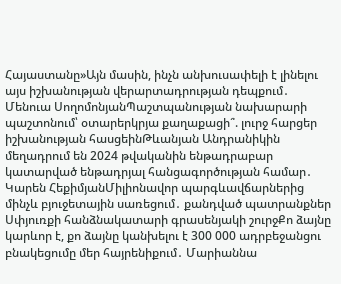Հայաստանը»Այն մասին, ինչն անխուսափելի է լինելու այս իշխանության վերարտադրության դեպքում․ Մենուա ՍողոմոնյանՊաշտպանության նախարարի պաշտոնում՝ օտարերկրյա քաղաքացի՞. լուրջ հարցեր իշխանության հասցեինԹևանյան Անդրանիկին մեղադրում են 2024 թվականին ենթադրաբար կատարված ենթադրյալ հանցագործության համար․ Կարեն ՀեքիմյանՄիլիոնավոր պարգևավճարներից մինչև բյուջետային սառեցում․ քանդված պատրանքներ Սփյուռքի հանձնակատարի գրասենյակի շուրջՔո ձայնը կարևոր է, քո ձայնը կանխելու է 300 000 ադրբեջանցու բնակեցումը մեր հայրենիքում․ Մարիաննա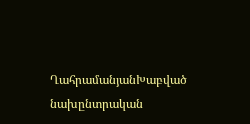ՂահրամանյանԽաբված նախընտրական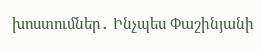խոստումներ․ Ինչպես Փաշինյանի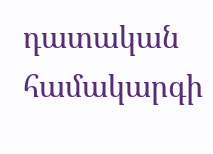դատական համակարգի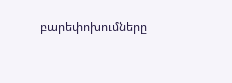բարեփոխումները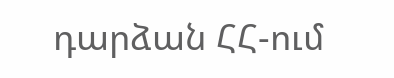դարձան ՀՀ-ում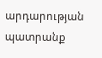արդարության պատրանք